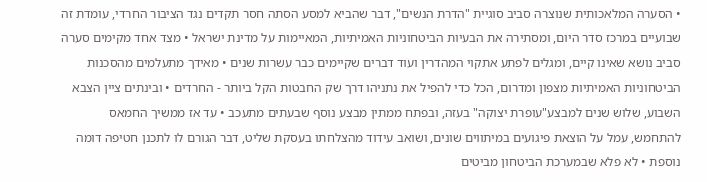• הסערה המלאכותית שנוצרה סביב סוגיית "הדרת הנשים", דבר שהביא למסע הסתה חסר תקדים נגד הציבור החרדי, עומדת זה שבועיים במרכז סדר היום, ומסתירה את הבעיות הביטחוניות האמיתיות, המאיימות על מדינת ישראל • מצד אחד מקימים סערה סביב נושא שאינו קיים, ומגלים לפתע אתקוי המהדרין ועוד דברים שקיימים כבר עשרות שנים • מאידך מתעלמים מהסכנות הביטחוניות האמיתיות מצפון ומדרום, הכל כדי להפיל את נתניהו דרך שק החבטות הקל ביותר - החרדים • ובינתים ציין הצבא השבוע, שלוש שנים למבצע"עופרת יצוקה" בעזה, ובפתח ממתין מבצע נוסף שבעתים מתעכב • עד אז ממשיך החמאס להתחמש, עמל על הוצאת פיגועים במיתווים שונים, ושואב עידוד מהצלחתו בעסקת שליט, דבר הגורם לו לתכנן חטיפה דומה נוספת • לא פלא שבמערכת הביטחון מביטים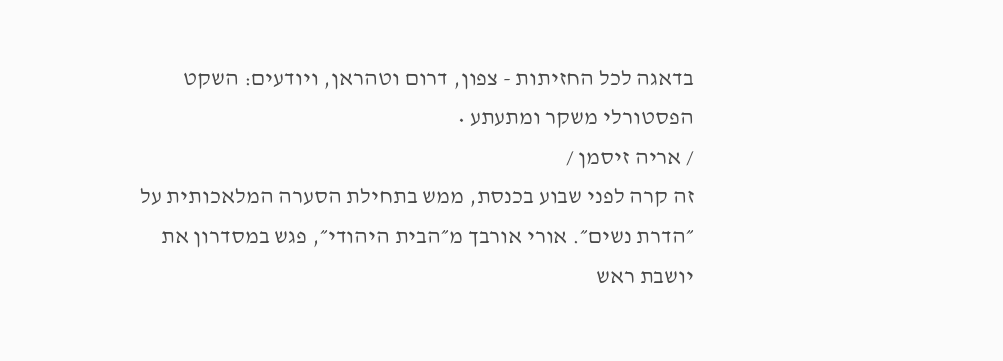בדאגה לכל החזיתות - צפון, דרום וטהראן, ויודעים: השקט הפסטורלי משקר ומתעתע •
/ אריה זיסמן /
זה קרה לפני שבוע בכנסת, ממש בתחילת הסערה המלאכותית על ״הדרת נשים״. אורי אורבך מ״הבית היהודי״, פגש במסדרון את יושבת ראש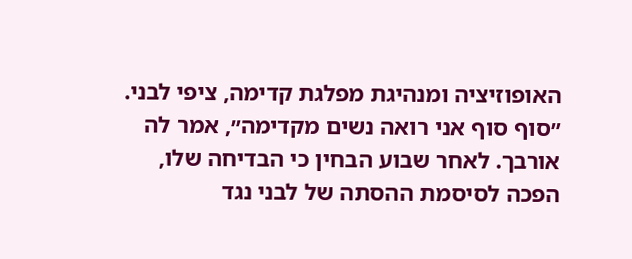האופוזיציה ומנהיגת מפלגת קדימה, ציפי לבני. ״סוף סוף אני רואה נשים מקדימה״, אמר לה אורבך. לאחר שבוע הבחין כי הבדיחה שלו, הפכה לסיסמת ההסתה של לבני נגד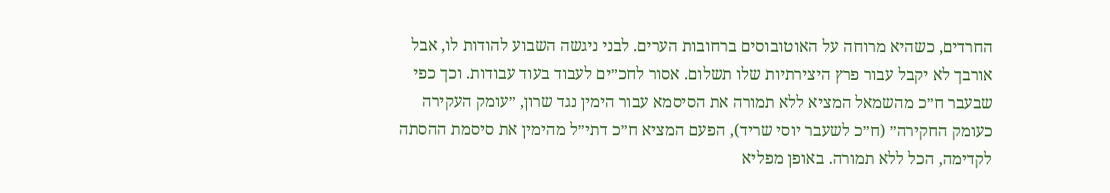החרדים, כשהיא מרוחה על האוטובוסים ברחובות הערים. לבני ניגשה השבוע להודות לו, אבל אורבך לא יקבל עבור פרץ היצירתיות שלו תשלום. אסור לחכ״ים לעבוד בעוד עבודות. וכך כפי שבעבר ח״כ מהשמאל המציא ללא תמורה את הסיסמא עבור הימין נגד שרון, ״עומק העקירה כעומק החקירה״ (ח״כ לשעבר יוסי שריד), הפעם המציא ח״כ דתי״ל מהימין את סיסמת ההסתה לקדימה, הכל ללא תמורה. באופן מפליא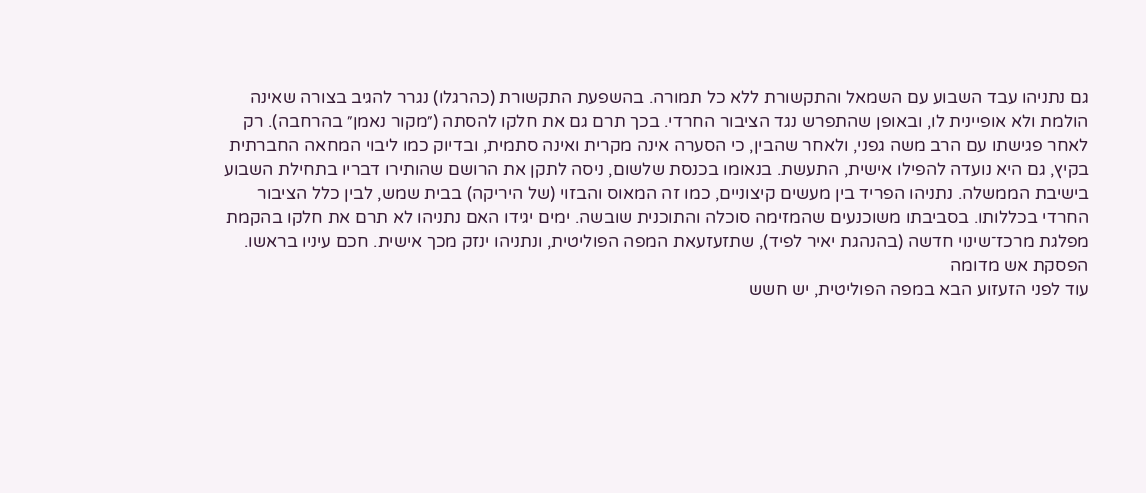גם נתניהו עבד השבוע עם השמאל והתקשורת ללא כל תמורה. בהשפעת התקשורת (כהרגלו) נגרר להגיב בצורה שאינה הולמת ולא אופיינית לו, ובאופן שהתפרש נגד הציבור החרדי. בכך תרם גם את חלקו להסתה (״מקור נאמן״ בהרחבה). רק לאחר פגישתו עם הרב משה גפני, ולאחר שהבין, כי הסערה אינה מקרית ואינה סתמית, ובדיוק כמו ליבוי המחאה החברתית בקיץ, גם היא נועדה להפילו אישית, התעשת. בנאומו בכנסת שלשום, ניסה לתקן את הרושם שהותירו דבריו בתחילת השבוע בישיבת הממשלה. נתניהו הפריד בין מעשים קיצוניים, כמו זה המאוס והבזוי (של היריקה) בבית שמש, לבין כלל הציבור החרדי בכללותו. בסביבתו משוכנעים שהמזימה סוכלה והתוכנית שובשה. ימים יגידו האם נתניהו לא תרם את חלקו בהקמת מפלגת מרכז־שינוי חדשה (בהנהגת יאיר לפיד), שתזעזעאת המפה הפוליטית, ונתניהו ינזק מכך אישית. חכם עיניו בראשו.
הפסקת אש מדומה
עוד לפני הזעזוע הבא במפה הפוליטית, יש חשש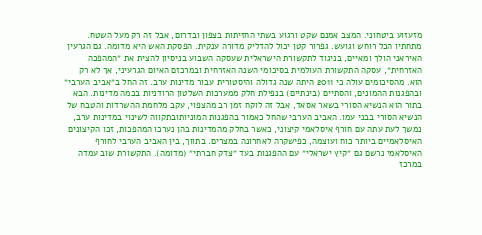מזעזוע ביטחוני. המצב אמנם שקט ורגוע בשתי החזיתות בצפון ובדרום, אבל זה רק מעל השטח. מתחתיו הכל רוחש וגועש. גפרור קטן יכול להדליק מדורה ענקית. הפסקת האש היא מדומה. גם הגרעין האיראני הולך ומאיים, בניגוד לתקשורת הישראלית שעסקה השבוע בניסיון להצית את ״המהפכה האזרחית״, עסקה התקשורת העולמית בסיכומי השנה האזרחית ובמרכזם האיום הגרעיני, אך לא רק הוא. מהסיכומים עולה כי 2011 היתה שנה גדולה והיסטורית עבור מדינות ערב. זה החל ב״אביב הערבי״ ובהפגנות ההמונים, והסתיים (בינתיים) בנפילת חלק ממערכות השלטון הרודניות בכמה מדינות. הבא בתור הוא הנשיא הסורי בשאר אסאד, אבל זה לוקח זמן רב מהצפוי, עקב מלחמת ההשרדות והטבח של הנשיא הסורי בבני עמו. האביב הערבי שהחל כאמור בהפגנות המוניותובתקווה לשינוי במדינות ערב, נמשך לעת עתה עם חורף איסלאמי קיצוני, כאשר בחלק מהמדינות בהן נערכו המהפכות, זכו הקיצונים האיסלאמיים ביותר כוח ועוצמה, כפישקרה לאחרונה במצרים. בתווך, בין האביב הערבי לחורף האיסלאמי נרשם גם ״קיץ ישראלי״ עם ההפגנות בעד ״צדק חברתי״ (מדומה). התקשורת שוב עמדה במרכז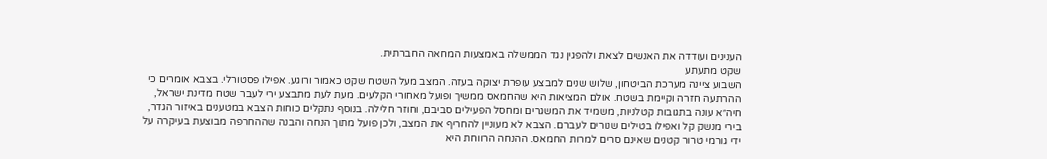הענינים ועודדה את האנשים לצאת ולהפגין נגד הממשלה באמצעות המחאה החברתית.
שקט מתעתע
השבוע ציינה מערכת הביטחון, שלוש שנים למבצע עופרת יצוקה בעזה. המצב מעל השטח שקט כאמור ורוגע. אפילו פסטורלי. בצבא אומרים כי ההרתעה חזרה וקיימת בשטח. אולם המציאות היא שהחמאס ממשיך ופועל מאחורי הקלעים. מעת לעת מתבצע ירי לעבר שטח מדינת ישראל, חיה״א עונה בתגובות קטלניות, משמיד את המשגרים ומחסל הפעילים סביבם, וחוזר חלילה. בנוסף נתקלים כוחות הצבא במטענים באיזור הגדר, בירי מנשק קל ואפילו בטילים שנורים לעברם. הצבא לא מעוניין להחריף את המצב, ולכן פועל מתוך הנחה והבנה שההחרפה מבוצעת בעיקרה על ידי גורמי טרור קטנים שאינם סרים למרות החמאס. ההנחה הרווחת היא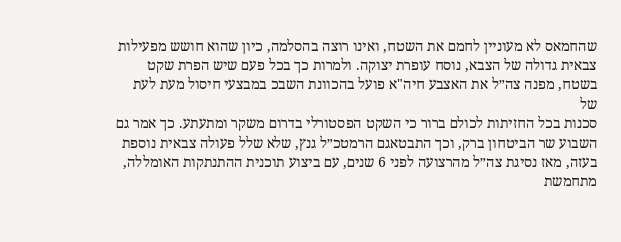שהחמאס לא מעוניין לחמם את השטח, ואינו רוצה בהסלמה, כיון שהוא חושש מפעילות צבאית גדולה של הצבא, נוסח עופרת יצוקה. ולמרות כך בכל פעם שיש הפרת שקט בשטח, מפנה צה״ל את האצבע חיה"א פועל בהכוונת השבכ במבצעי חיסול מעת לעת של
סכנות בכל החזיתות לכולם ברור כי השקט הפסטורלי בדרום משקר ומתעתע. כך אמר גם השבוע שר הביטחון ברק, וכך התבטאגם הרמטכ״ל גנץ, שלא שלל פעולה צבאית נוספת בעזה, מאז נסיגת צה״ל מהרצועה לפני 6 שנים, עם ביצוע תוכנית ההתנתקות האומללה, מתחמשת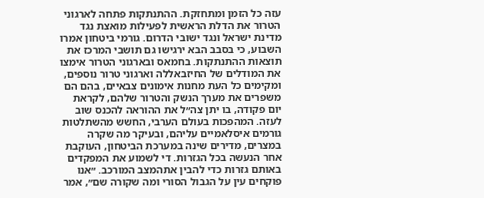עזה כל הזמן ומתחזקת. ההתנתקות פתחה לארגוני הטרור את הדלת הראשית לפעילות מואצת נגד מדינת ישראל ונגד ישובי הדרום. גורמי ביטחון אמרו השבוע, כי בסבב הבא ירגישו גם תושבי המרכז את תוצאות ההתנתקות. בחמאס ובארגוני הטרור אימצו את המודלים של החיזבאללה וארגוני טרור נוספים, ומקימים כל העת מחנות אימונים צבאיים, בהם הם משפרים את מערך הנשק והטרור שלהם, לקראת יום פקודה, בו יתן צה״ל את ההוראה להכנס שוב לעזה. המהפכות בעולם הערבי, החשש מהשתלטות גורמים איסלאמיים עליהם, ובעיקר מה שקרה במצרים, מדירים שינה במערכת הביטחון, העוקבת אחר הנעשה בכל הגזרות. די לשמוע את המפקדים באותם גזרות כדי להבין אתהמצב המורכב. ״אנו פוקחים עין על הגבול הסורי ומה שקורה שם״, אמר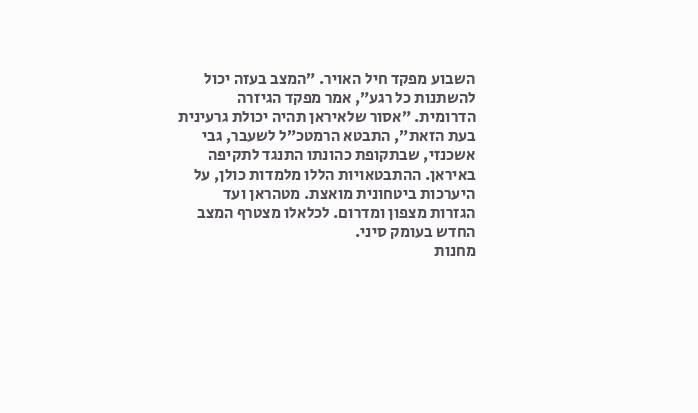השבוע מפקד חיל האויר. ״המצב בעזה יכול להשתנות כל רגע״, אמר מפקד הגיזרה הדרומית. ״אסור שלאיראן תהיה יכולת גרעינית בעת הזאת״, התבטא הרמטכ״ל לשעבר, גבי אשכנזי, שבתקופת כהונתו התנגד לתקיפה באיראן. ההתבטאויות הללו מלמדות כולן, על היערכות ביטחונית מואצת. מטהראן ועד הגזרות מצפון ומדרום. לכלאלו מצטרף המצב החדש בעומק סיני.
מחנות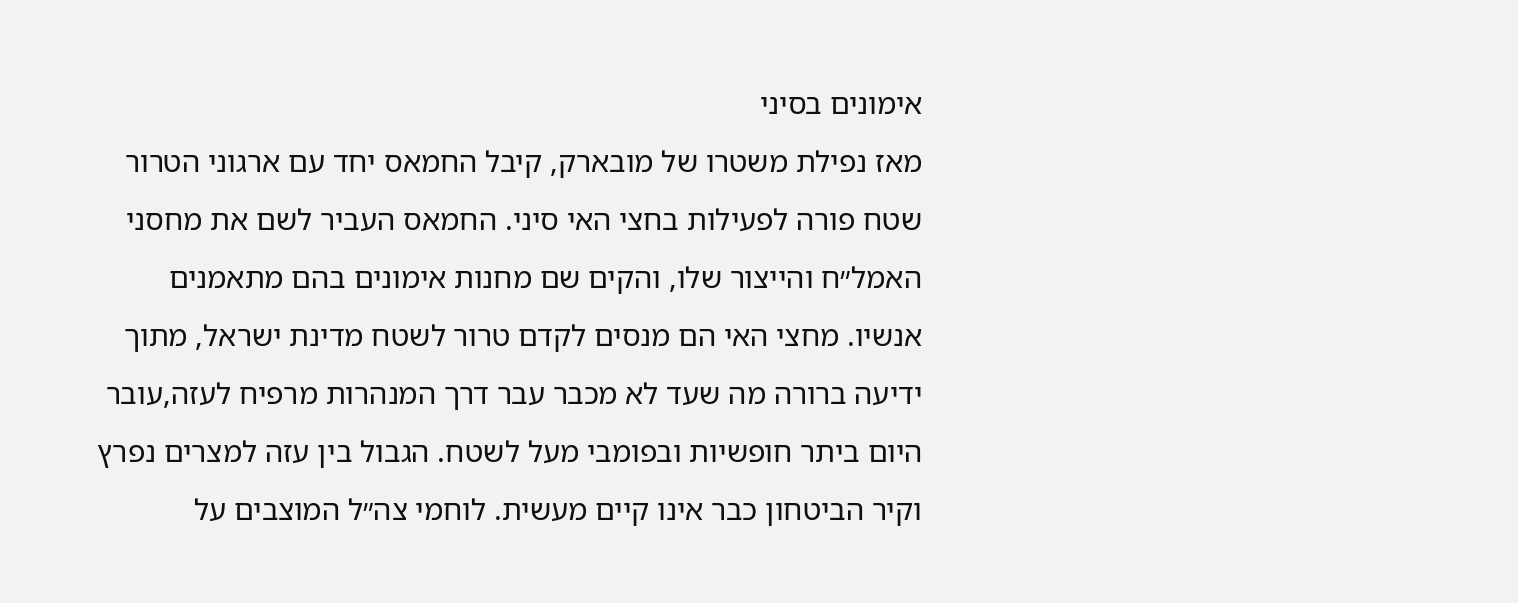אימונים בסיני
מאז נפילת משטרו של מובארק, קיבל החמאס יחד עם ארגוני הטרור שטח פורה לפעילות בחצי האי סיני. החמאס העביר לשם את מחסני האמל״ח והייצור שלו, והקים שם מחנות אימונים בהם מתאמנים אנשיו. מחצי האי הם מנסים לקדם טרור לשטח מדינת ישראל, מתוך ידיעה ברורה מה שעד לא מכבר עבר דרך המנהרות מרפיח לעזה,עובר היום ביתר חופשיות ובפומבי מעל לשטח. הגבול בין עזה למצרים נפרץ וקיר הביטחון כבר אינו קיים מעשית. לוחמי צה״ל המוצבים על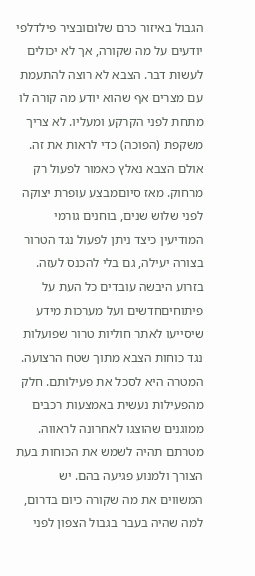הגבול באיזור כרם שלוםובציר פילדלפי יודעים על מה שקורה, אך לא יכולים לעשות דבר. הצבא לא רוצה להתעמת עם מצרים אף שהוא יודע מה קורה לו מתחת לפני הקרקע ומעליו. לא צריך משקפת (הפוכה) כדי לראות את זה. אולם הצבא נאלץ כאמור לפעול רק מרחוק. מאז סיוםמבצע עופרת יצוקה לפני שלוש שנים, בוחנים גורמי המודיעין כיצד ניתן לפעול נגד הטרור בצורה יעילה, גם בלי להכנס לעזה. בזרוע היבשה עובדים כל העת על פיתוחיםחדשים ועל מערכות מידע שיסייעו לאתר חוליות טרור שפועלות נגד כוחות הצבא מתוך שטח הרצועה. המטרה היא לסכל את פעילותם. חלק מהפעילות נעשית באמצעות רכבים ממוגנים שהוצגו לאחרונה לראווה. מטרתם תהיה לשמש את הכוחות בעת הצורך ולמנוע פגיעה בהם. יש המשווים את מה שקורה כיום בדרום, למה שהיה בעבר בגבול הצפון לפני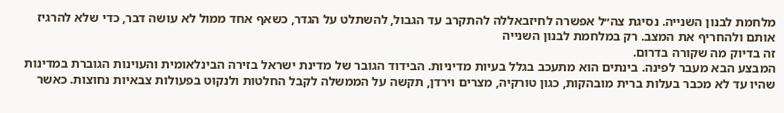מלחמת לבנון השנייה. נסיגת צה״ל אפשרה לחיזבאללה להתקרב עד הגבול, להשתלט על הגדר, כשאף אחד ממול לא עושה דבר, כדי שלא להרגיז אותם ולהחריף את המצב. רק במלחמת לבנון השנייה
זה בדיוק מה שקורה בדרום.
המבצע הבא מעבר לפינה. בינתים הוא מתעכב בגלל בעיות מדיניות. הבידוד הגובר של מדינת ישראל בזירה הבינלאומית והעוינות הגוברת במדינות שהיו עד לא מכבר בעלות ברית מובהקות, כגון טורקיה, מצרים וירדן, תקשה על הממשלה לקבל החלטות ולנקוט בפעולות צבאיות נחוצות. כאשר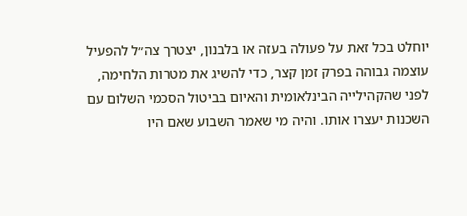יוחלט בכל זאת על פעולה בעזה או בלבנון, יצטרך צה״ל להפעיל עוצמה גבוהה בפרק זמן קצר, כדי להשיג את מטרות הלחימה, לפני שהקהילייה הבינלאומית והאיום בביטול הסכמי השלום עם השכנות יעצרו אותו. והיה מי שאמר השבוע שאם היו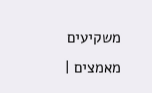משקיעים מאמצים |